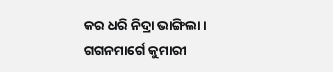କର ଧରି ନିଦ୍ରା ଭାଙ୍ଗିଲା ।
ଗଗନମାର୍ଗେ କୁମାରୀ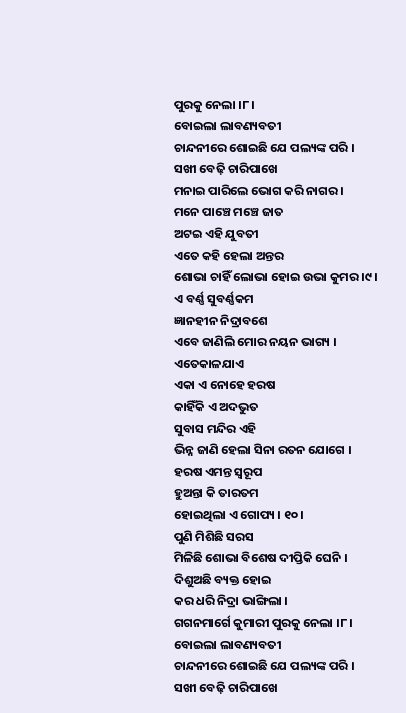ପୁରକୁ ନେଲା ।୮ ।
ବୋଇଲା ଲାବଣ୍ୟବତୀ
ଚାନ୍ଦନୀରେ ଶୋଇଛି ଯେ ପଲ୍ୟଙ୍କ ପରି ।
ସଖୀ ବେଢ଼ି ଚାରିପାଖେ
ମନାଇ ପାରିଲେ ଭୋଗ କରି ନାଗର ।
ମନେ ପାଞ୍ଚେ ମଞ୍ଚେ ଜାତ
ଅଟଇ ଏହି ଯୁବତୀ
ଏତେ କହି ହେଲା ଅନ୍ତର
ଶୋଭା ଚାହିଁ ଲୋଭା ହୋଇ ଉଭା କୁମର ।୯ ।
ଏ ବର୍ଣ୍ଣ ସୁବର୍ଣ୍ଣକମ
ଜ୍ଞାନହୀନ ନିଦ୍ରାବଶେ
ଏବେ ଜାଣିଲି ମୋର ନୟନ ଭାଗ୍ୟ ।
ଏତେକାଳଯାଏ
ଏକା ଏ ନୋହେ ହରଷ
କାହିଁକି ଏ ଅଦଭୁତ
ସୁବାସ ମନ୍ଦିର ଏହି
ଭିନ୍ନ ଜାଣି ହେଲା ସିନା ରତନ ଯୋଗେ ।
ହରଷ ଏମନ୍ତ ସ୍ବରୂପ
ହୁଅନ୍ତା କି ତାରତମ
ହୋଇଥିଲା ଏ ଗୋପ୍ୟ । ୧୦ ।
ପୁଣି ମିଶିଛି ସରସ
ମିଳିଛି ଶୋଭା ବିଶେଷ ଦୀପ୍ତିକି ଘେନି ।
ଦିଶୁଅଛି ବ୍ୟକ୍ତ ହୋଇ
କର ଧରି ନିଦ୍ରା ଭାଙ୍ଗିଲା ।
ଗଗନମାର୍ଗେ କୁମାରୀ ପୁରକୁ ନେଲା ।୮ ।
ବୋଇଲା ଲାବଣ୍ୟବତୀ
ଚାନ୍ଦନୀରେ ଶୋଇଛି ଯେ ପଲ୍ୟଙ୍କ ପରି ।
ସଖୀ ବେଢ଼ି ଚାରିପାଖେ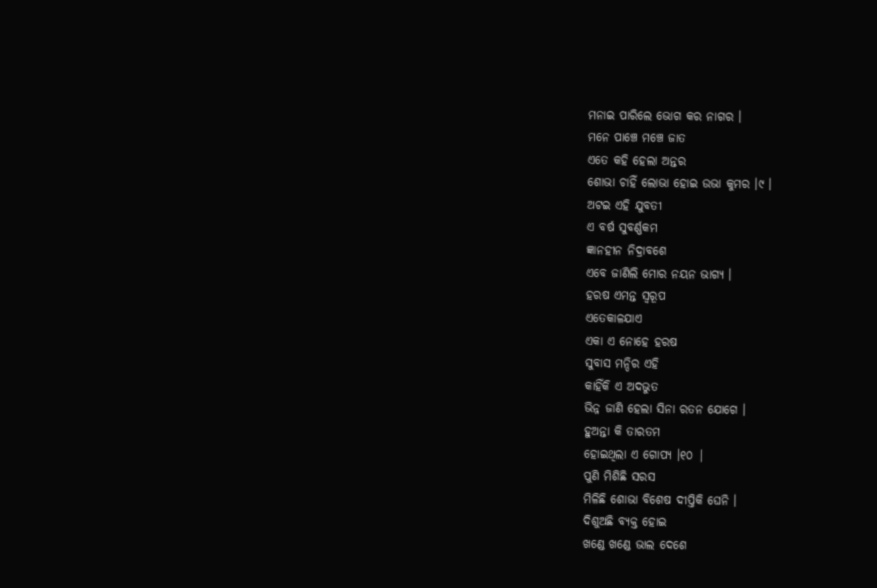ମନାଇ ପାରିଲେ ଭୋଗ କର ନାଗର ।
ମନେ ପାଞ୍ଚେ ମଞ୍ଚେ ଜାତ
ଏତେ କହି ହେଲା ଅନ୍ତର
ଶୋଭା ଚାହିଁ ଲୋଭା ହୋଇ ଉଭା କୁମର ।୯ ।
ଅଟଇ ଏହି ଯୁବତୀ
ଏ ବର୍ଷ ସୁବର୍ଣ୍ଣକମ
ଜ୍ଞାନହୀନ ନିଦ୍ରାବଶେ
ଏବେ ଜାଣିଲି ମୋର ନୟନ ଭାଗ୍ୟ ।
ହରଷ ଏମନ୍ତ ସ୍ବରୂପ
ଏତେକାଳଯାଏ
ଏକା ଏ ନୋହେ ହରଷ
ସୁବାସ ମନ୍ଦିର ଏହି
କାହିଁକି ଏ ଅଦଭୁତ
ଭିନ୍ନ ଜାଣି ହେଲା ସିନା ରତନ ଯୋଗେ ।
ହୁଅନ୍ତା କି ତାରତମ
ହୋଇଥିଲା ଏ ଗୋପ୍ୟ ।୧୦ |
ପୁଣି ମିଶିଛି ସରସ
ମିଳିଛି ଶୋଭା ବିଶେଷ ଦୀପ୍ତିକି ଘେନି ।
ଦିଶୁଅଛି ବ୍ୟକ୍ତ ହୋଇ
ଖଣ୍ଡେ ଖଣ୍ଡେ ଭାଲ ଦେଶେ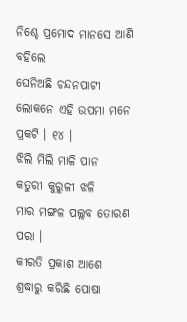ନିଶ୍ଚେ ପ୍ରମୋଦ ମାନସେ ଆଣି ବହିଲେ
ଘେନିଅଛି ଚନ୍ଦନପାଟୀ
ଲୋକନେ ଏହି ଉପମା ମନେ ପ୍ରକଟି । ୧୪ ।
ଝିଲି ମିଲି ମାଳି ପାନ
କତୁରୀ କୁରୁଳୀ ଝଳି
ମାର ମଙ୍ଗଳ ପଲ୍ଲବ ତୋରଣ ପରା ।
କୀରତି ପ୍ରକାଶ ଆଶେ
ଶ୍ରଦ୍ଧାରୁ କରିଛି ପୋଷା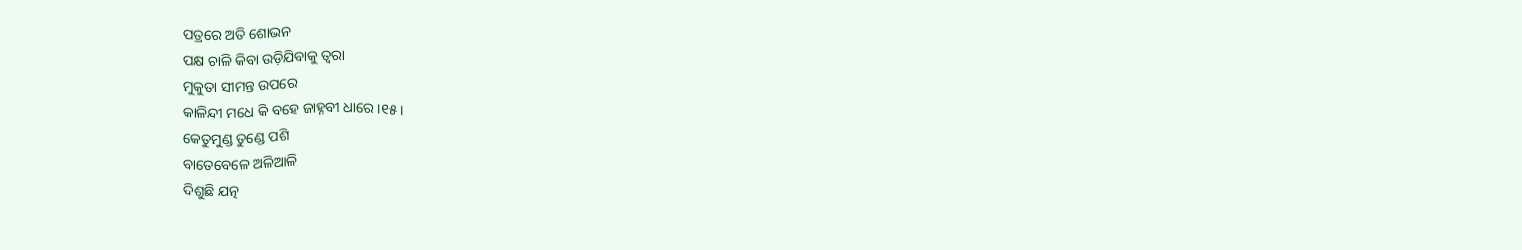ପତ୍ରରେ ଅତି ଶୋଭନ
ପକ୍ଷ ଚାଳି କିବା ଉଡ଼ିଯିବାକୁ ତ୍ବରା
ମୁକୁତା ସୀମନ୍ତ ଉପରେ
କାଳିନ୍ଦୀ ମଧେ କି ବହେ ଜାହ୍ନବୀ ଧାରେ ।୧୫ ।
କେତୁମୁଣ୍ଡ ତୁଣ୍ଡେ ପଶି
ବାତେବେଳେ ଅଳିଆଳି
ଦିଶୁଛି ଯତ୍ନ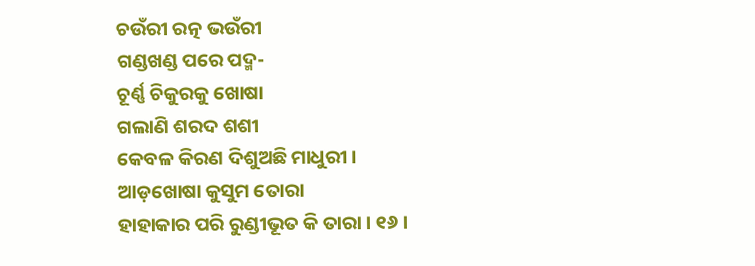ଚଉଁରୀ ରତ୍ନ ଭଉଁରୀ
ଗଣ୍ଡଖଣ୍ଡ ପରେ ପଦ୍ମ-
ଚୂର୍ଣ୍ଣ ଚିକୁରକୁ ଖୋଷା
ଗଲାଣି ଶରଦ ଶଶୀ
କେବଳ କିରଣ ଦିଶୁଅଛି ମାଧୁରୀ ।
ଆଡ଼ଖୋଷା କୁସୁମ ତୋରା
ହାହାକାର ପରି ରୁଣ୍ଡୀଭୂତ କି ତାରା । ୧୬ ।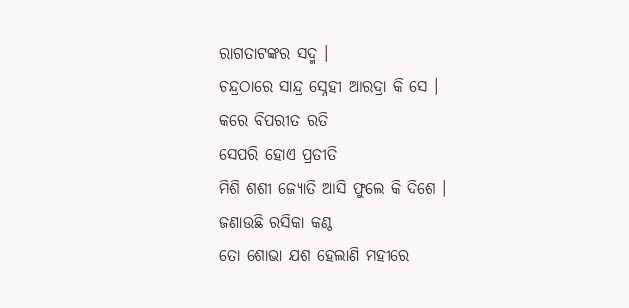ରାଗତାଟଙ୍କର ସଦ୍ମ ।
ଚନ୍ଦ୍ରଠାରେ ସାନ୍ଦ୍ର ସ୍ନେହୀ ଆରଦ୍ରା କି ସେ ।
କରେ ବିପରୀତ ରତି
ସେପରି ହୋଏ ପ୍ରତୀତି
ମିଶି ଶଶୀ ଜ୍ୟୋତି ଆସି ଫୁଲେ କି ଦିଶେ ।
ଜଣାଉଛି ରସିକା କଣ୍ଠ
ତୋ ଶୋଭା ଯଶ ହେଲାଣି ମହୀରେ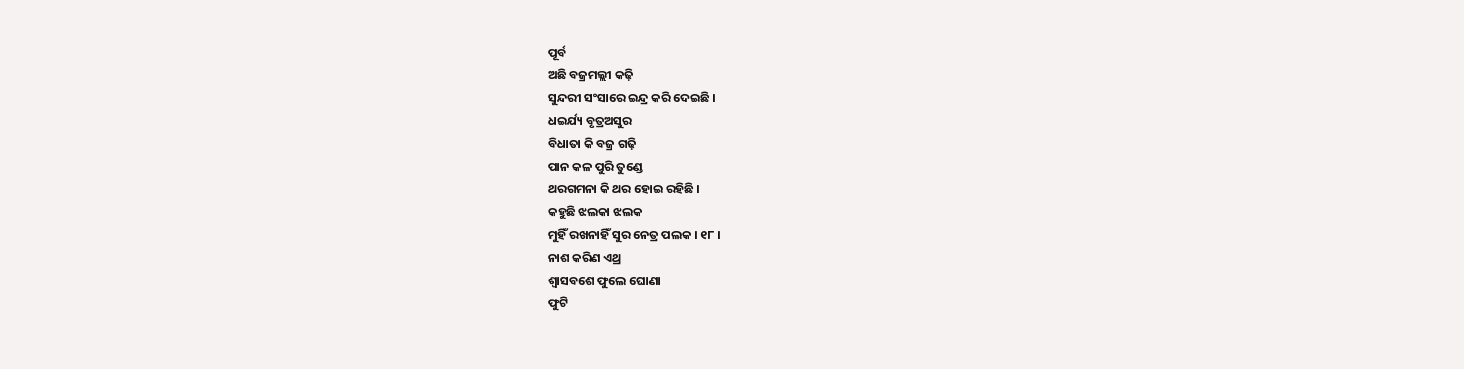ପୂର୍ବ
ଅଛି ବଜ୍ରମଲ୍ଲୀ କଢ଼ି
ସୁନ୍ଦରୀ ସଂସାରେ ଇନ୍ଦ୍ର କରି ଦେଇଛି ।
ଧଇର୍ଯ୍ୟ ବୃତ୍ରଅସୁର
ବିଧାତା କି ବଜ୍ର ଗଢ଼ି
ପାନ କଳ ପୁରି ତୁଣ୍ଡେ
ଥରଗମନା କି ଥର ହୋଇ ରହିଛି ।
କହୁଛି ଝଲକା ଝଲକ
ମୁହିଁ ରଖନାହିଁ ସୁର ନେତ୍ର ପଲକ । ୧୮ ।
ନାଶ କରିଣ ଏଥ୍ର
ଶ୍ଵାସବଶେ ଫୁଲେ ଘୋଣା
ଫୁଟି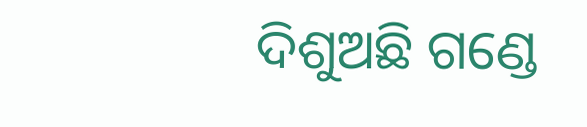ଦିଶୁଅଛି ଗଣ୍ଡେ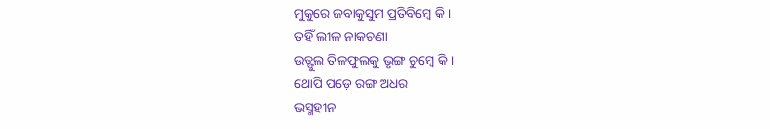ମୁକୁରେ ଜବାକୁସୁମ ପ୍ରତିବିମ୍ବେ କି ।
ତହିଁ ଲୀଳ ନାକଚଣା
ଉତ୍ଫୁଲ ତିଳଫୁଲକୁ ଭୃଙ୍ଗ ଚୁମ୍ବେ କି ।
ଥୋପି ପଡ଼େ ରଙ୍ଗ ଅଧର
ଭସ୍ମହୀନ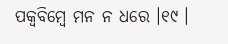ପକ୍ଵବିମ୍ବେ ମନ ନ ଧରେ ।୧୯ ।